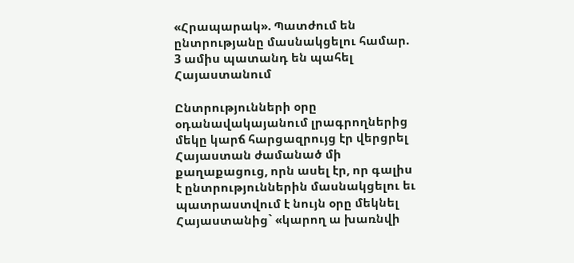«Հրապարակ». Պատժում են ընտրությանը մասնակցելու համար. 3 ամիս պատանդ են պահել Հայաստանում

Ընտրությունների օրը օդանավակայանում լրագրողներից մեկը կարճ հարցազրույց էր վերցրել Հայաստան ժամանած մի քաղաքացուց, որն ասել էր, որ գալիս է ընտրություններին մասնակցելու եւ պատրաստվում է նույն օրը մեկնել Հայաստանից` «կարող ա խառնվի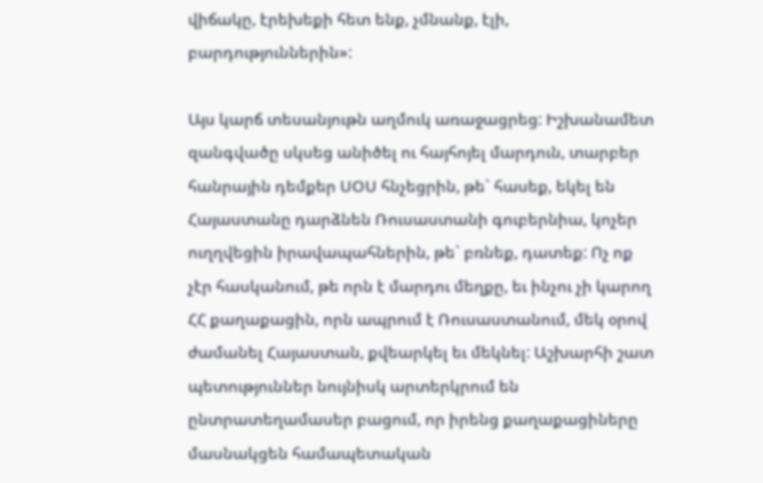վիճակը, էրեխեքի հետ ենք, չմնանք, էլի, բարդություններին»:

Այս կարճ տեսանյութն աղմուկ առաջացրեց: Իշխանամետ զանգվածը սկսեց անիծել ու հայհոյել մարդուն, տարբեր հանրային դեմքեր ՍՕՍ հնչեցրին, թե` հասեք, եկել են Հայաստանը դարձնեն Ռուսաստանի գուբերնիա, կոչեր ուղղվեցին իրավապահներին, թե` բռնեք, դատեք: Ոչ ոք չէր հասկանում, թե որն է մարդու մեղքը, եւ ինչու չի կարող ՀՀ քաղաքացին, որն ապրում է Ռուսաստանում, մեկ օրով ժամանել Հայաստան, քվեարկել եւ մեկնել: Աշխարհի շատ պետություններ նույնիսկ արտերկրում են ընտրատեղամասեր բացում, որ իրենց քաղաքացիները մասնակցեն համապետական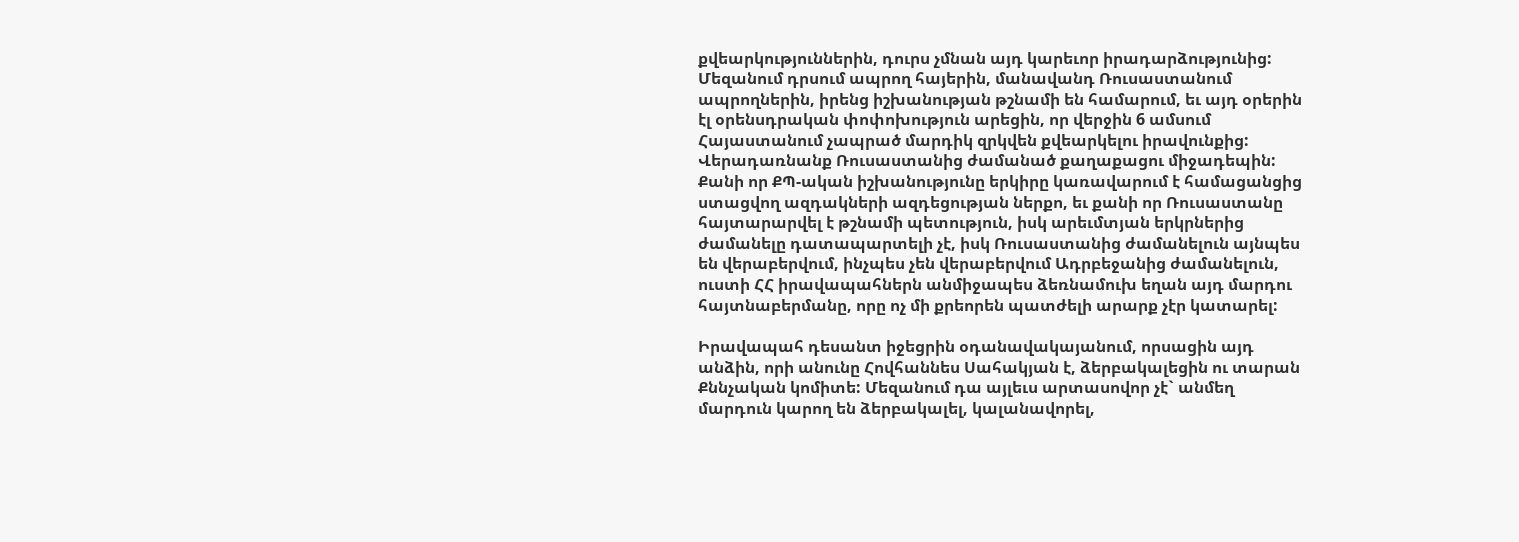քվեարկություններին, դուրս չմնան այդ կարեւոր իրադարձությունից: Մեզանում դրսում ապրող հայերին, մանավանդ Ռուսաստանում ապրողներին, իրենց իշխանության թշնամի են համարում, եւ այդ օրերին էլ օրենսդրական փոփոխություն արեցին, որ վերջին 6 ամսում Հայաստանում չապրած մարդիկ զրկվեն քվեարկելու իրավունքից:
Վերադառնանք Ռուսաստանից ժամանած քաղաքացու միջադեպին: Քանի որ ՔՊ-ական իշխանությունը երկիրը կառավարում է համացանցից ստացվող ազդակների ազդեցության ներքո, եւ քանի որ Ռուսաստանը հայտարարվել է թշնամի պետություն, իսկ արեւմտյան երկրներից ժամանելը դատապարտելի չէ, իսկ Ռուսաստանից ժամանելուն այնպես են վերաբերվում, ինչպես չեն վերաբերվում Ադրբեջանից ժամանելուն, ուստի ՀՀ իրավապահներն անմիջապես ձեռնամուխ եղան այդ մարդու հայտնաբերմանը, որը ոչ մի քրեորեն պատժելի արարք չէր կատարել:

Իրավապահ դեսանտ իջեցրին օդանավակայանում, որսացին այդ անձին, որի անունը Հովհաննես Սահակյան է, ձերբակալեցին ու տարան Քննչական կոմիտե: Մեզանում դա այլեւս արտասովոր չէ` անմեղ մարդուն կարող են ձերբակալել, կալանավորել,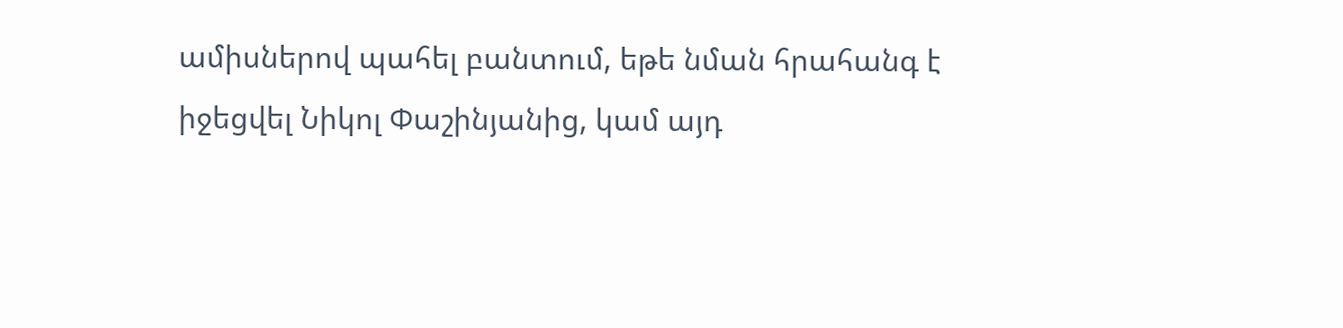ամիսներով պահել բանտում, եթե նման հրահանգ է իջեցվել Նիկոլ Փաշինյանից, կամ այդ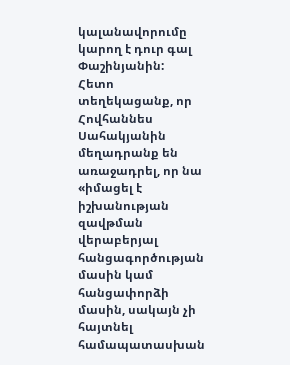կալանավորումը կարող է դուր գալ Փաշինյանին:
Հետո տեղեկացանք, որ Հովհաննես Սահակյանին մեղադրանք են առաջադրել, որ նա «իմացել է իշխանության զավթման վերաբերյալ հանցագործության մասին կամ հանցափորձի մասին, սակայն չի հայտնել համապատասխան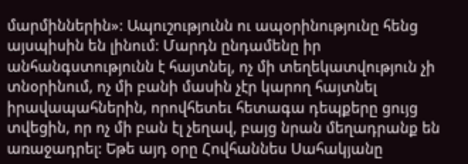մարմիններին»: Ապուշությունն ու ապօրինությունը հենց այսպիսին են լինում: Մարդն ընդամենը իր անհանգստությունն է հայտնել, ոչ մի տեղեկատվություն չի տնօրինում, ոչ մի բանի մասին չէր կարող հայտնել իրավապահներին, որովհետեւ հետագա դեպքերը ցույց տվեցին, որ ոչ մի բան էլ չեղավ, բայց նրան մեղադրանք են առաջադրել: Եթե այդ օրը Հովհաննես Սահակյանը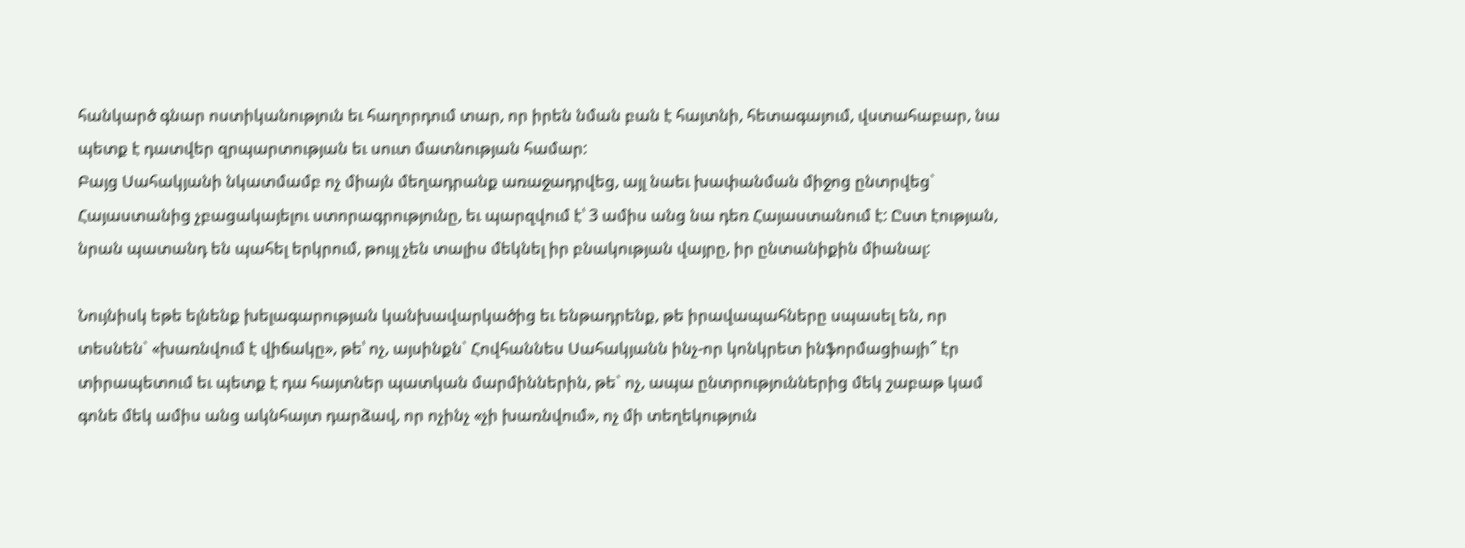հանկարծ գնար ոստիկանություն եւ հաղորդում տար, որ իրեն նման բան է հայտնի, հետագայում, վստահաբար, նա պետք է դատվեր զրպարտության եւ սուտ մատնության համար:
Բայց Սահակյանի նկատմամբ ոչ միայն մեղադրանք առաջադրվեց, այլ նաեւ խափանման միջոց ընտրվեց` Հայաստանից չբացակայելու ստորագրությունը, եւ պարզվում է՝ 3 ամիս անց նա դեռ Հայաստանում է: Ըստ էության, նրան պատանդ են պահել երկրում, թույլ չեն տալիս մեկնել իր բնակության վայրը, իր ընտանիքին միանալ:

Նույնիսկ եթե ելնենք խելագարության կանխավարկածից եւ ենթադրենք, թե իրավապահները սպասել են, որ տեսնեն` «խառնվում է վիճակը», թե՝ ոչ, այսինքն` Հովհաննես Սահակյանն ինչ-որ կոնկրետ ինֆորմացիայի՞ էր տիրապետում եւ պետք է դա հայտներ պատկան մարմիններին, թե` ոչ, ապա ընտրություններից մեկ շաբաթ կամ գոնե մեկ ամիս անց ակնհայտ դարձավ, որ ոչինչ «չի խառնվում», ոչ մի տեղեկություն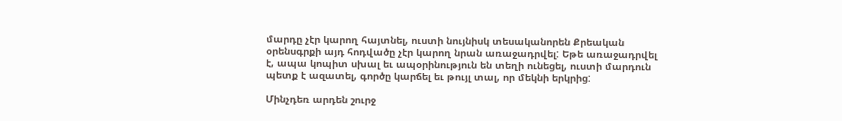մարդը չէր կարող հայտնել, ուստի նույնիսկ տեսականորեն Քրեական օրենսգրքի այդ հոդվածը չէր կարող նրան առաջադրվել: Եթե առաջադրվել է, ապա կոպիտ սխալ եւ ապօրինություն են տեղի ունեցել, ուստի մարդուն պետք է ազատել, գործը կարճել եւ թույլ տալ, որ մեկնի երկրից:

Մինչդեռ արդեն շուրջ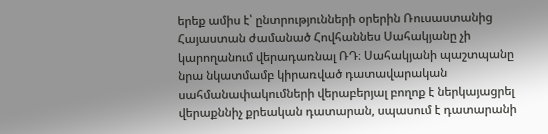երեք ամիս է՝ ընտրությունների օրերին Ռուսաստանից Հայաստան ժամանած Հովհաննես Սահակյանը չի կարողանում վերադառնալ ՌԴ։ Սահակյանի պաշտպանը նրա նկատմամբ կիրառված դատավարական սահմանափակումների վերաբերյալ բողոք է ներկայացրել վերաքննիչ քրեական դատարան, սպասում է դատարանի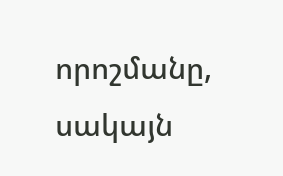որոշմանը, սակայն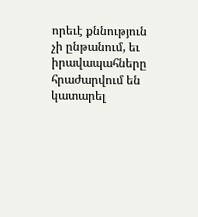որեւէ քննություն չի ընթանում, եւ իրավապահները հրաժարվում են կատարել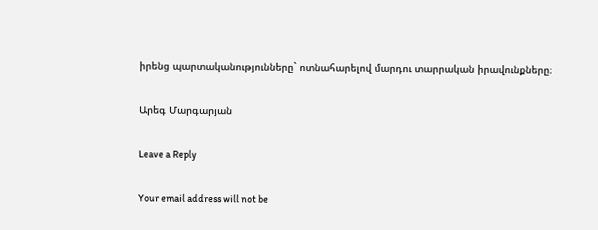իրենց պարտականությունները` ոտնահարելով մարդու տարրական իրավունքները։

Արեգ Մարգարյան

Leave a Reply

Your email address will not be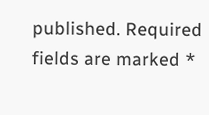published. Required fields are marked *